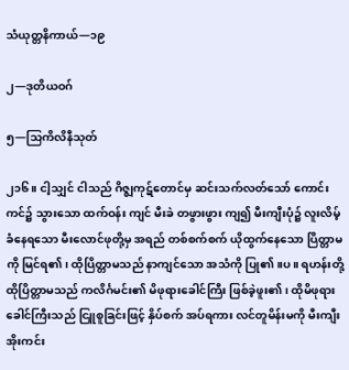သံယုတ္တနိကာယ်—၁၉

၂—ဒုတိယဝဂ်

၅—သြကိလိနီသုတ်

၂၁၆။ ငါ့သျှင် ငါသည် ဂိဇ္ဈကုဋ်တောင်မှ ဆင်းသက်လတ်သော် ကောင်းကင်၌ သွားသော ထက်ဝန်း ကျင် မီးခဲ တဖွားဖွား ကျ၍ မီးကျီးပုံ၌ လူးလိမ့်ခံနေရသော မီးလောင်ဖုတို့မှ အရည် တစ်စက်စက် ယိုထွက်နေသော ပြိတ္တာမကို မြင်ရ၏၊ ထိုပြိတ္တာမသည် နာကျင်သော အသံကို ပြု၏။ပ။ ရဟန်းတို့ ထိုပြိတ္တာမသည် ကလိင်္ဂမင်း၏ မိဖုရားခေါင်ကြီး ဖြစ်ခဲ့ဖူး၏၊ ထိုမိဖုရားခေါင်ကြီးသည် ငြူစူခြင်းဖြင့် နှိပ်စက် အပ်ရကား လင်တူမိန်းမကို မီးကျီးအိုးကင်း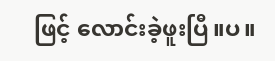ဖြင့် လောင်းခဲ့ဖူးပြီ။ပ။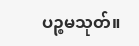ပဉ္စမသုတ်။